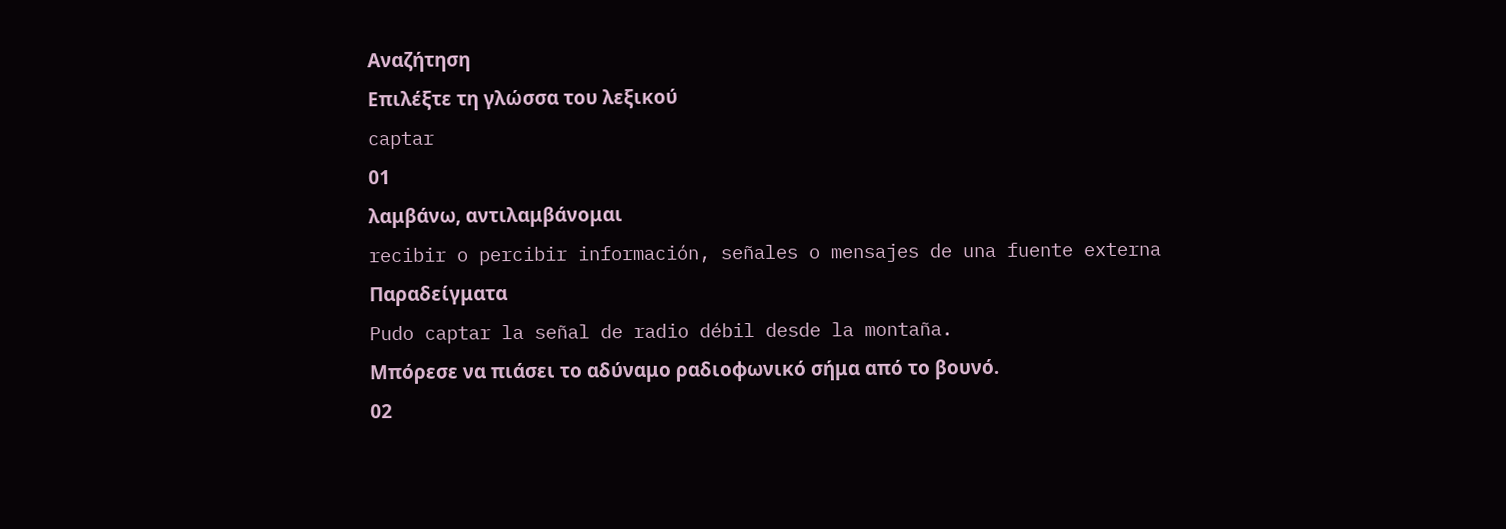Αναζήτηση
Επιλέξτε τη γλώσσα του λεξικού
captar
01
λαμβάνω, αντιλαμβάνομαι
recibir o percibir información, señales o mensajes de una fuente externa
Παραδείγματα
Pudo captar la señal de radio débil desde la montaña.
Μπόρεσε να πιάσει το αδύναμο ραδιοφωνικό σήμα από το βουνό.
02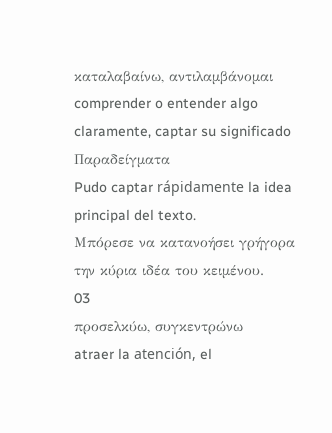καταλαβαίνω, αντιλαμβάνομαι
comprender o entender algo claramente, captar su significado
Παραδείγματα
Pudo captar rápidamente la idea principal del texto.
Μπόρεσε να κατανοήσει γρήγορα την κύρια ιδέα του κειμένου.
03
προσελκύω, συγκεντρώνω
atraer la atención, el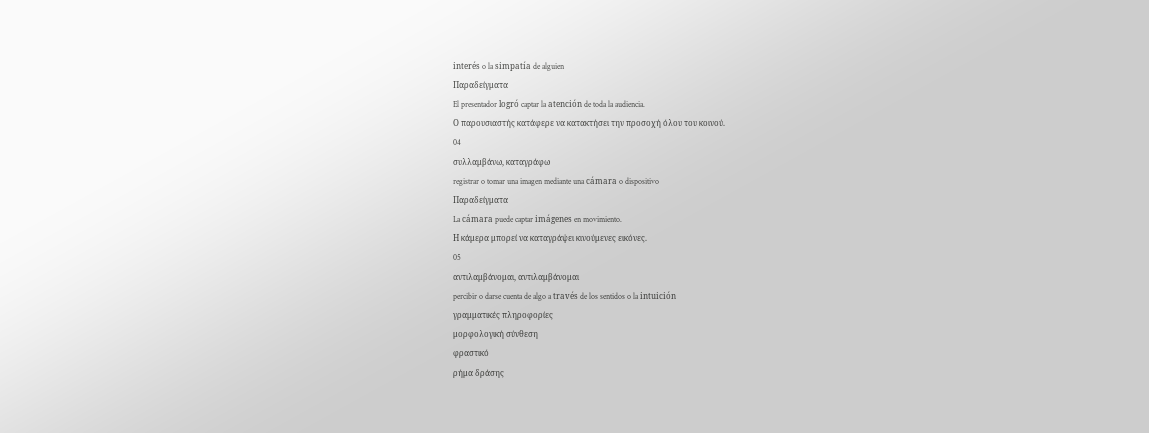interés o la simpatía de alguien
Παραδείγματα
El presentador logró captar la atención de toda la audiencia.
Ο παρουσιαστής κατάφερε να κατακτήσει την προσοχή όλου του κοινού.
04
συλλαμβάνω, καταγράφω
registrar o tomar una imagen mediante una cámara o dispositivo
Παραδείγματα
La cámara puede captar imágenes en movimiento.
Η κάμερα μπορεί να καταγράψει κινούμενες εικόνες.
05
αντιλαμβάνομαι, αντιλαμβάνομαι
percibir o darse cuenta de algo a través de los sentidos o la intuición
γραμματικές πληροφορίες
μορφολογική σύνθεση
φραστικό
ρήμα δράσης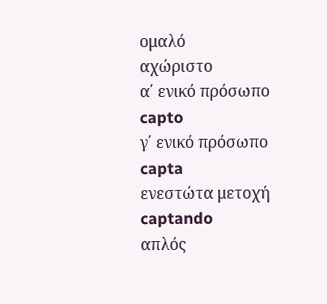ομαλό
αχώριστο
α΄ ενικό πρόσωπο
capto
γ΄ ενικό πρόσωπο
capta
ενεστώτα μετοχή
captando
απλός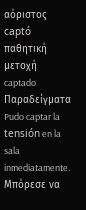αόριστος
captó
παθητική μετοχή
captado
Παραδείγματα
Pudo captar la tensión en la sala inmediatamente.
Μπόρεσε να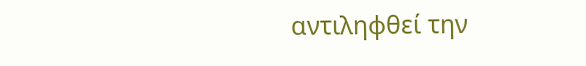αντιληφθεί την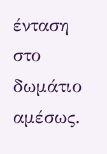ένταση στο δωμάτιο αμέσως.